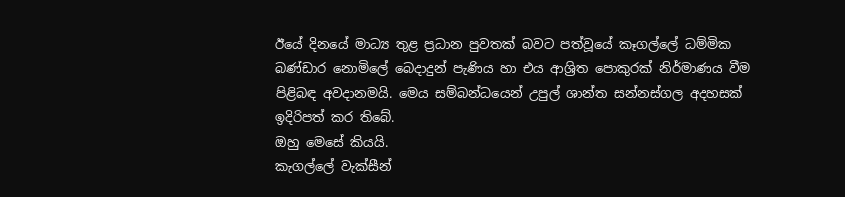ඊයේ දිනයේ මාධ්‍ය තුළ ප්‍රධාන පුවතක් බවට පත්වූයේ කෑගල්ලේ ධම්මික බණ්ඩාර නොමිලේ බෙදාදුන් පැණිය හා එය ආශ්‍රිත පොකුරක් නිර්මාණය වීම පිළිබඳ අවදානමයි. මෙය සම්බන්ධයෙන් උපුල් ශාන්ත සන්නස්ගල අදහසක් ඉදිරිපත් කර තිබේ.
ඔහු මෙසේ කියයි.
කැගල්ලේ වැක්සීන්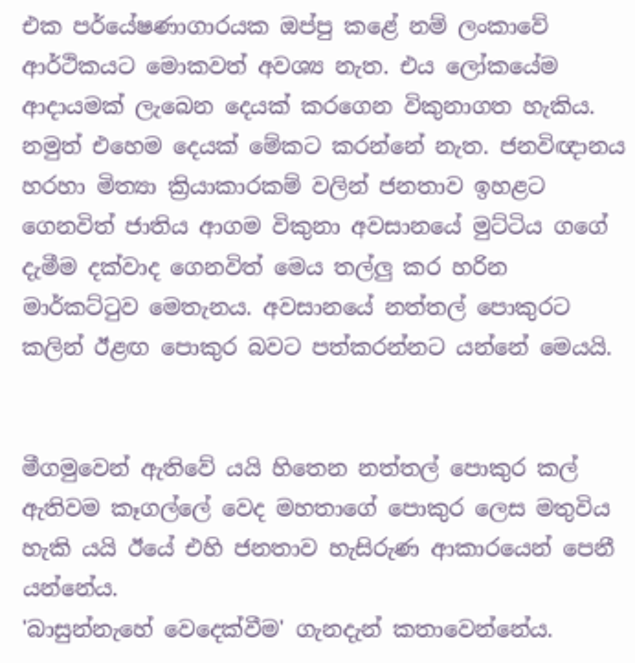එක පර්යේෂණාගාරයක ඔප්පු කළේ නම් ලංකාවේ ආර්ථිකයට මොකවත් අවශ්‍ය නැත. එය ලෝකයේම ආදායමක් ලැබෙන දෙයක් කරගෙන විකුනාගත හැකිය. නමුත් එහෙම දෙයක් මේකට කරන්නේ නැත. ජනවිඥානය හරහා මිත්‍යා ක්‍රියාකාරකම් වලින් ජනතාව ඉහළට ගෙනවිත් ජාතිය ආගම විකුනා අවසානයේ මුට්ටිය ගගේ දැමීම දක්වාද ගෙනවිත් මෙය තල්ලු කර හරින මාර්කට්ටුව මෙතැනය. අවසානයේ නත්තල් පොකුරට කලින් ඊළඟ පොකුර බවට පත්කරන්නට යන්නේ මෙයයි.


මීගමුවෙන් ඇතිවේ යයි හිතෙන නත්තල් පොකුර කල් ඇතිවම කෑගල්ලේ වෙද මහතාගේ පොකුර ලෙස මතුවිය හැකි යයි ඊයේ එහි ජනතාව හැසිරුණ ආකාරයෙන් පෙනී යන්නේය.
'බාසුන්නැහේ වෙදෙක්වීම' ගැනදැන් කතාවෙන්නේය.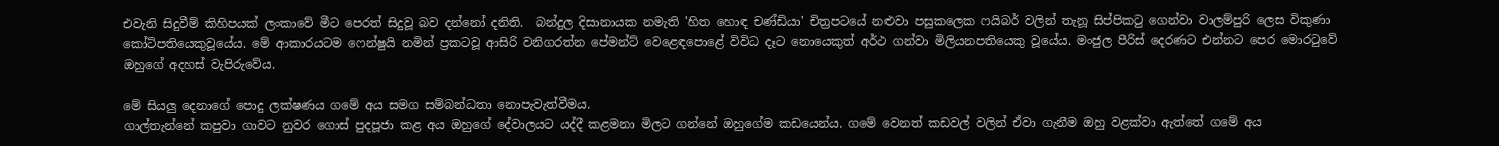එවැනි සිදුවීම් කිහිපයක් ලංකාවේ මීට පෙරත් සිදුවූ බව දන්නෝ දනිති.  බන්දුල දිසානායක නමැති 'හිත හොඳ චණ්ඩියා' චිත්‍රපටයේ නළුවා පසුකලෙක ෆයිබර් වලින් තැනූ සිප්පිකටු ගෙන්වා වාලම්පුරි ලෙස විකුණා කෝටිපතියෙකුවූයේය. මේ ආකාරයටම ෆෙන්ෂුයි නමින් ප්‍රකටවූ ආසිරි වනිගරත්න පේමන්ට් වෙළෙඳපොළේ විවිධ දෑට නොයෙකුත් අර්ථ ගන්වා මිලියනපතියෙකු වූයේය. මංජුල පීරිස් දෙරණට එන්නට පෙර මොරටුවේ ඔහුගේ අදහස් වැපිරුවේය.

මේ සියලු දෙනාගේ පොදු ලක්ෂණය ගමේ අය සමග සම්බන්ධතා නොපැවැත්වීමය.
ගාල්තැන්නේ කපුවා ගාවට නුවර ගොස් පුදපූජා කළ අය ඔහුගේ දේවාලයට යද්දී කළමනා මිලට ගන්නේ ඔහුගේම කඩයෙන්ය. ගමේ වෙනත් කඩවල් වලින් ඒවා ගැනීම ඔහු වළක්වා ඇත්තේ ගමේ අය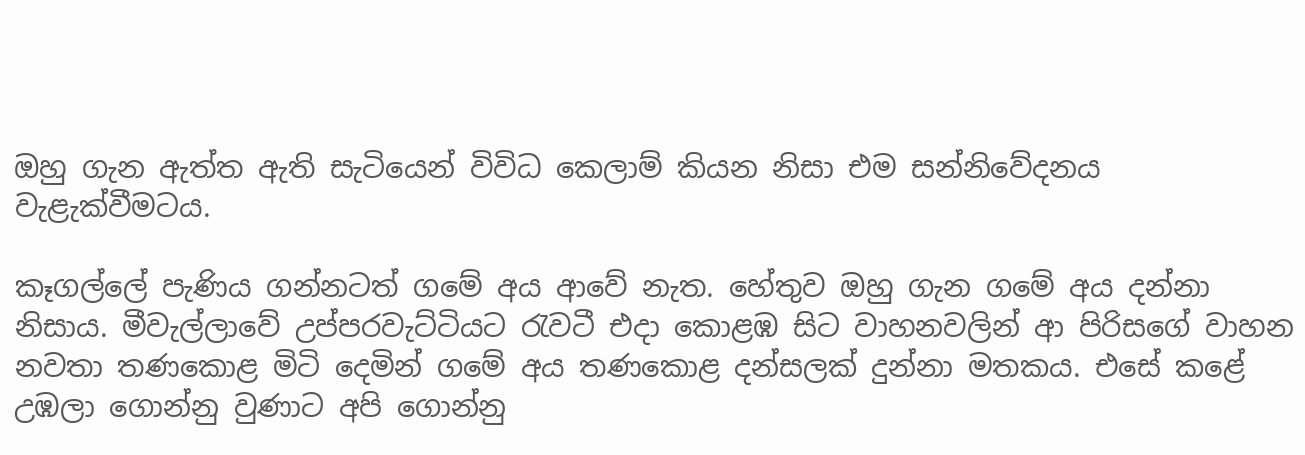ඔහු ගැන ඇත්ත ඇති සැටියෙන් විවිධ කෙලාම් කියන නිසා එම සන්නිවේදනය වැළැක්වීමටය.

කෑගල්ලේ පැණිය ගන්නටත් ගමේ අය ආවේ නැත. හේතුව ඔහු ගැන ගමේ අය දන්නා නිසාය. මීවැල්ලාවේ උප්පරවැට්ටියට රැවටී එදා කොළඹ සිට වාහනවලින් ආ පිරිසගේ වාහන නවතා තණකොළ මිටි දෙමින් ගමේ අය තණකොළ දන්සලක් දුන්නා මතකය. එසේ කළේ උඹලා ගොන්නු වුණාට අපි ගොන්නු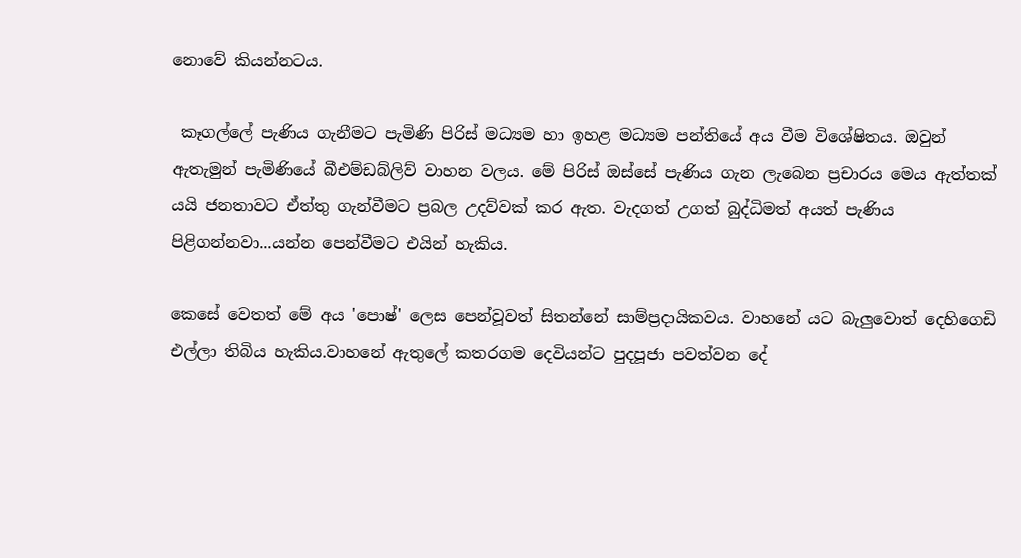නොවේ කියන්නටය.

 කෑගල්ලේ පැණිය ගැනීමට පැමිණි පිරිස් මධ්‍යම හා ඉහළ මධ්‍යම පන්තියේ අය වීම විශේෂිතය. ඔවුන් ඇතැමුන් පැමිණියේ බීඑම්ඩබ්ලිව් වාහන වලය. මේ පිරිස් ඔස්සේ පැණිය ගැන ලැබෙන ප්‍රචාරය මෙය ඇත්තක් යයි ජනතාවට ඒත්තු ගැන්වීමට ප්‍රබල උදව්වක් කර ඇත. වැදගත් උගත් බුද්ධිමත් අයත් පැණිය පිළිගන්නවා...යන්න පෙන්වීමට එයින් හැකිය.

කෙසේ වෙතත් මේ අය 'පොෂ්' ලෙස පෙන්වූවත් සිතන්නේ සාම්ප්‍රදායිකවය. වාහනේ යට බැලුවොත් දෙහිගෙඩි එල්ලා තිබිය හැකිය.වාහනේ ඇතුලේ කතරගම දෙවියන්ට පුදපූජා පවත්වන දේ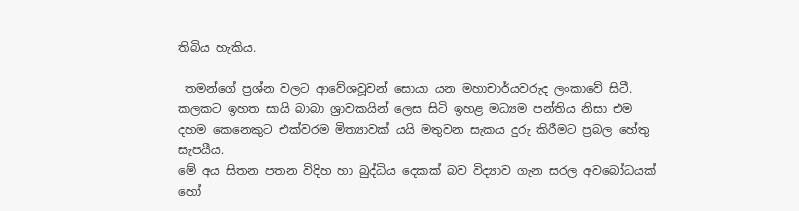තිබිය හැකිය.

 තමන්ගේ ප්‍රශ්න වලට ආවේශවූවන් සොයා යන මහාචාර්යවරුද ලංකාවේ සිටී. කලකට ඉහත සායි බාබා ශ්‍රාවකයින් ලෙස සිටි ඉහළ මධ්‍යම පන්තිය නිසා එම දහම කෙනෙකුට එක්වරම මිත්‍යාවක් යයි මතුවන සැකය දුරු කිරීමට ප්‍රබල හේතු සැපයීය.
මේ අය සිතන පතන විදිහ හා බුද්ධිය දෙකක් බව විද්‍යාව ගැන සරල අවබෝධයක් හෝ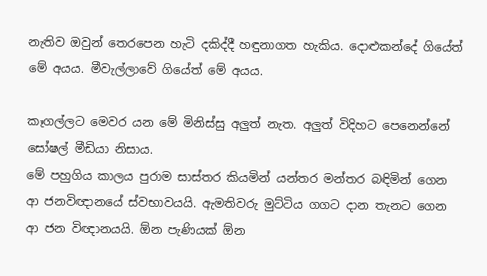නැතිව ඔවුන් තෙරපෙන හැටි දකිද්දී හඳුනාගත හැකිය. දොළුකන්දේ ගියේත් මේ අයය. මීවැල්ලාවේ ගියේත් මේ අයය.

කෑගල්ලට මෙවර යන මේ මිනිස්සු අලුත් නැත. අලුත් විදිහට පෙනෙන්නේ සෝෂල් මීඩියා නිසාය.
මේ පහුගිය කාලය පුරාම සාස්තර කියමින් යන්තර මන්තර බඳිමින් ගෙන ආ ජනවිඥානයේ ස්වභාවයයි. ඇමතිවරු මුට්ටිය ගගට දාන තැනට ගෙන ආ ජන විඥානයයි. ඕන පැණියක් ඕන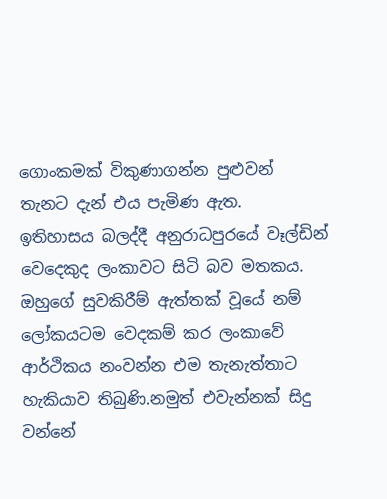ගොංකමක් විකුණාගන්න පුළුවන් තැනට දැන් එය පැමිණ ඇත.
ඉතිහාසය බලද්දී අනුරාධපුරයේ වෑල්ඩින් වෙදෙකුද ලංකාවට සිටි බව මතකය. ඔහුගේ සුවකිරීම් ඇත්තක් වූයේ නම් ලෝකයටම වෙදකම් කර ලංකාවේ ආර්ථිකය නංවන්න එම තැනැත්තාට හැකියාව තිබුණි.නමුත් එවැන්නක් සිදු වන්නේ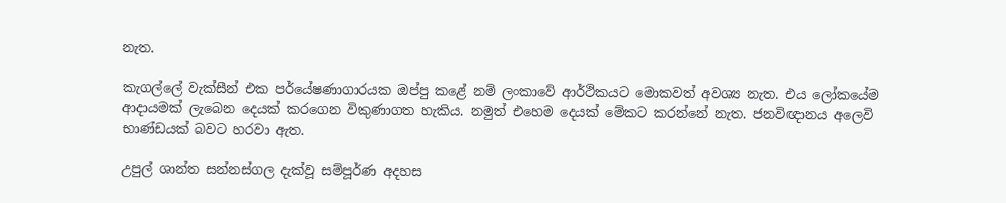නැත.

කැගල්ලේ වැක්සීන් එක පර්යේෂණාගාරයක ඔප්පු කළේ නම් ලංකාවේ ආර්ථිකයට මොකවත් අවශ්‍ය නැත. එය ලෝකයේම ආදායමක් ලැබෙන දෙයක් කරගෙන විකුණාගත හැකිය. නමුත් එහෙම දෙයක් මේකට කරන්නේ නැත. ජනවිඥානය අලෙවි භාණ්ඩයක් බවට හරවා ඇත.

උපුල් ශාන්ත සන්නස්ගල දැක්වූ සම්පූර්ණ අදහස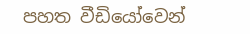පහත වීඩියෝවෙන්